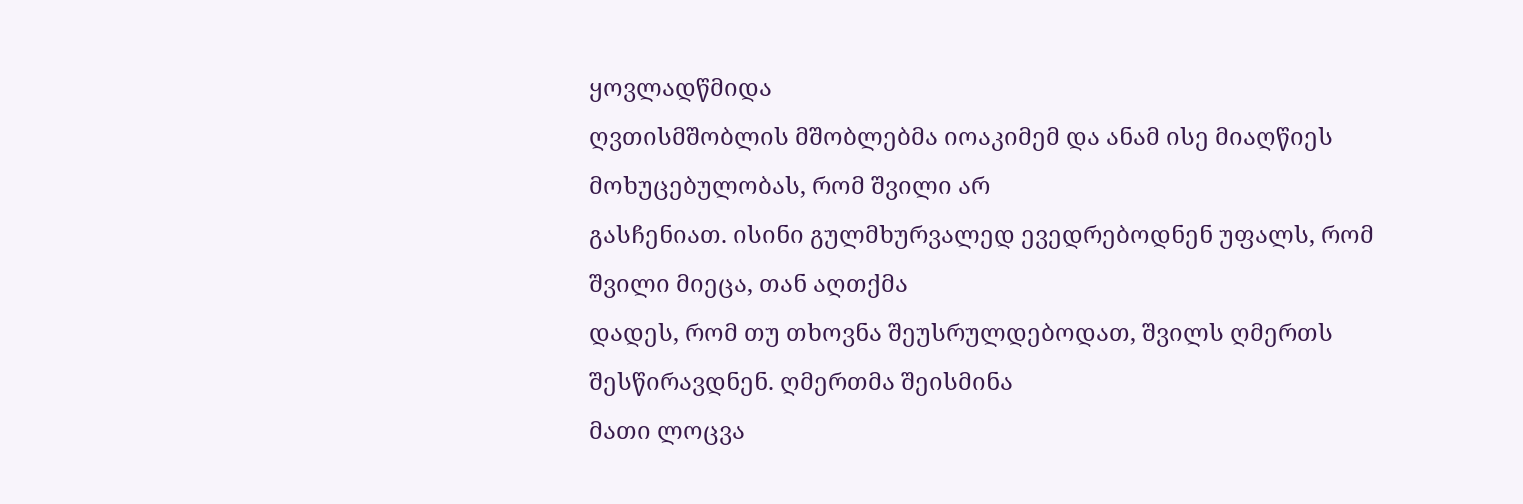ყოვლადწმიდა
ღვთისმშობლის მშობლებმა იოაკიმემ და ანამ ისე მიაღწიეს მოხუცებულობას, რომ შვილი არ
გასჩენიათ. ისინი გულმხურვალედ ევედრებოდნენ უფალს, რომ შვილი მიეცა, თან აღთქმა
დადეს, რომ თუ თხოვნა შეუსრულდებოდათ, შვილს ღმერთს შესწირავდნენ. ღმერთმა შეისმინა
მათი ლოცვა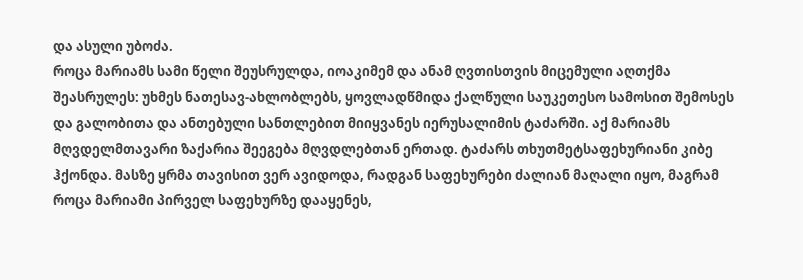და ასული უბოძა.
როცა მარიამს სამი წელი შეუსრულდა, იოაკიმემ და ანამ ღვთისთვის მიცემული აღთქმა შეასრულეს: უხმეს ნათესავ-ახლობლებს, ყოვლადწმიდა ქალწული საუკეთესო სამოსით შემოსეს და გალობითა და ანთებული სანთლებით მიიყვანეს იერუსალიმის ტაძარში. აქ მარიამს მღვდელმთავარი ზაქარია შეეგება მღვდლებთან ერთად. ტაძარს თხუთმეტსაფეხურიანი კიბე ჰქონდა. მასზე ყრმა თავისით ვერ ავიდოდა, რადგან საფეხურები ძალიან მაღალი იყო, მაგრამ როცა მარიამი პირველ საფეხურზე დააყენეს,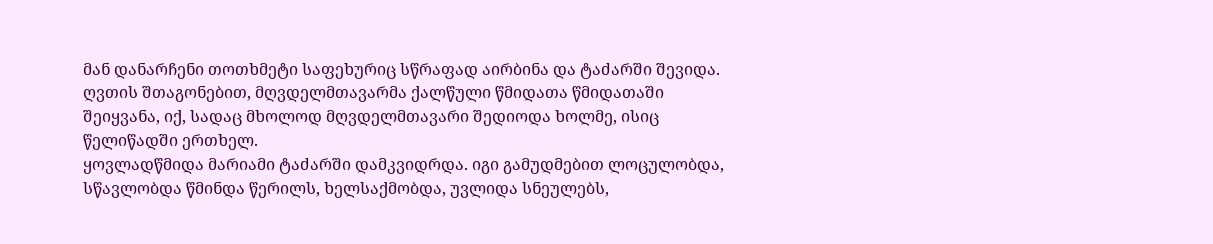მან დანარჩენი თოთხმეტი საფეხურიც სწრაფად აირბინა და ტაძარში შევიდა. ღვთის შთაგონებით, მღვდელმთავარმა ქალწული წმიდათა წმიდათაში შეიყვანა, იქ, სადაც მხოლოდ მღვდელმთავარი შედიოდა ხოლმე, ისიც წელიწადში ერთხელ.
ყოვლადწმიდა მარიამი ტაძარში დამკვიდრდა. იგი გამუდმებით ლოცულობდა, სწავლობდა წმინდა წერილს, ხელსაქმობდა, უვლიდა სნეულებს,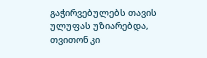გაჭირვებულებს თავის ულუფას უზიარებდა, თვითონ კი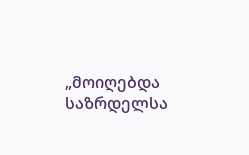„მოიღებდა საზრდელსა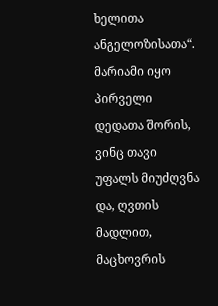ხელითა ანგელოზისათა“.
მარიამი იყო პირველი დედათა შორის, ვინც თავი უფალს მიუძღვნა და, ღვთის მადლით, მაცხოვრის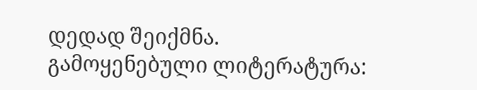დედად შეიქმნა.
გამოყენებული ლიტერატურა: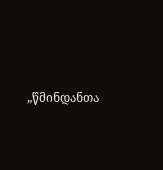„წმინდანთა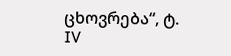ცხოვრება“, ტ. IV